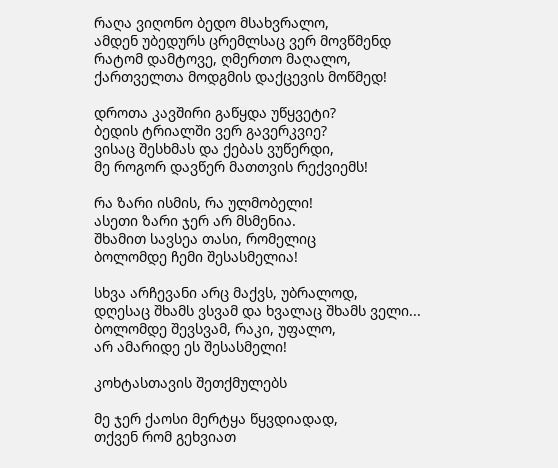რაღა ვიღონო ბედო მსახვრალო,
ამდენ უბედურს ცრემლსაც ვერ მოვწმენდ
რატომ დამტოვე, ღმერთო მაღალო,
ქართველთა მოდგმის დაქცევის მოწმედ!

დროთა კავშირი გაწყდა უწყვეტი?
ბედის ტრიალში ვერ გავერკვიე?
ვისაც შესხმას და ქებას ვუწერდი,
მე როგორ დავწერ მათთვის რექვიემს!

რა ზარი ისმის, რა ულმობელი!
ასეთი ზარი ჯერ არ მსმენია.
შხამით სავსეა თასი, რომელიც
ბოლომდე ჩემი შესასმელია!

სხვა არჩევანი არც მაქვს, უბრალოდ,
დღესაც შხამს ვსვამ და ხვალაც შხამს ველი...
ბოლომდე შევსვამ, რაკი, უფალო,
არ ამარიდე ეს შესასმელი!

კოხტასთავის შეთქმულებს

მე ჯერ ქაოსი მერტყა წყვდიადად,
თქვენ რომ გეხვიათ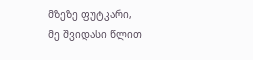მზეზე ფუტკარი,
მე შვიდასი წლით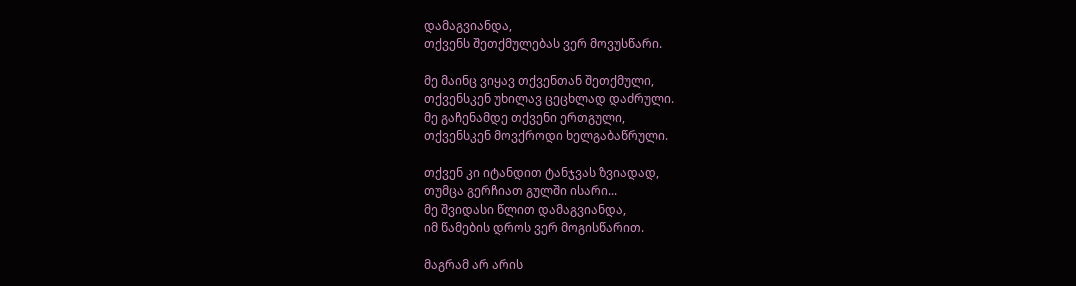დამაგვიანდა,
თქვენს შეთქმულებას ვერ მოვუსწარი.

მე მაინც ვიყავ თქვენთან შეთქმული,
თქვენსკენ უხილავ ცეცხლად დაძრული.
მე გაჩენამდე თქვენი ერთგული,
თქვენსკენ მოვქროდი ხელგაბაწრული.

თქვენ კი იტანდით ტანჯვას ზვიადად,
თუმცა გერჩიათ გულში ისარი...
მე შვიდასი წლით დამაგვიანდა,
იმ წამების დროს ვერ მოგისწარით.

მაგრამ არ არის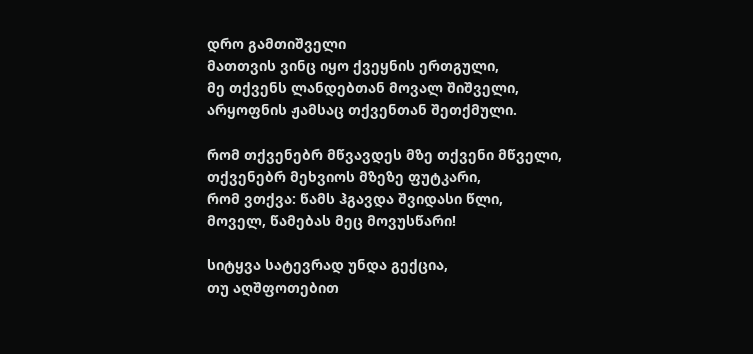დრო გამთიშველი
მათთვის ვინც იყო ქვეყნის ერთგული,
მე თქვენს ლანდებთან მოვალ შიშველი,
არყოფნის ჟამსაც თქვენთან შეთქმული.

რომ თქვენებრ მწვავდეს მზე თქვენი მწველი,
თქვენებრ მეხვიოს მზეზე ფუტკარი,
რომ ვთქვა: წამს ჰგავდა შვიდასი წლი,
მოველ, წამებას მეც მოვუსწარი!

სიტყვა სატევრად უნდა გექცია,
თუ აღშფოთებით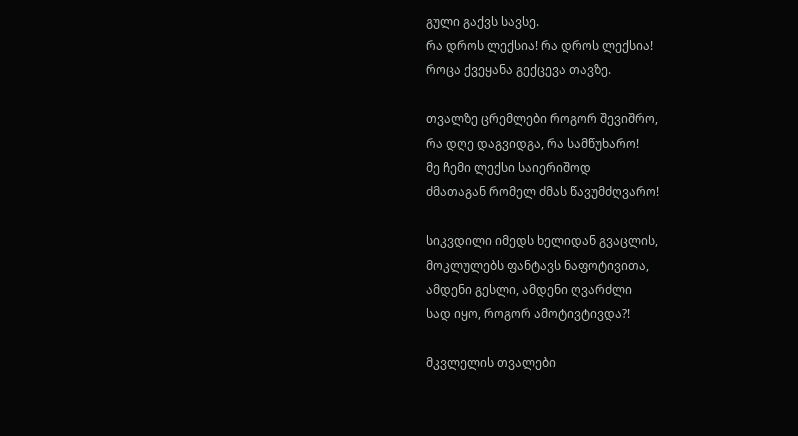გული გაქვს სავსე.
რა დროს ლექსია! რა დროს ლექსია!
როცა ქვეყანა გექცევა თავზე.

თვალზე ცრემლები როგორ შევიშრო,
რა დღე დაგვიდგა, რა სამწუხარო!
მე ჩემი ლექსი საიერიშოდ
ძმათაგან რომელ ძმას წავუმძღვარო!

სიკვდილი იმედს ხელიდან გვაცლის,
მოკლულებს ფანტავს ნაფოტივითა,
ამდენი გესლი, ამდენი ღვარძლი
სად იყო, როგორ ამოტივტივდა?!

მკვლელის თვალები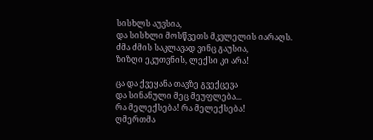სისხლს აუვსია,
და სისხლი მოსწვეთს მკვლელის იარაღს.
ძმა ძმის საკლავად ვინც გაუსია,
ზიზღი ეკუთვნის, ლექსი კი არა!

ცა და ქვეყანა თავზე გვექცევა
და სინანული მეც მეუფლება...
რა მელექსება! რა მელექსება!
ღმერთმა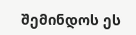შემინდოს ეს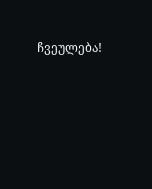ჩვეულება!